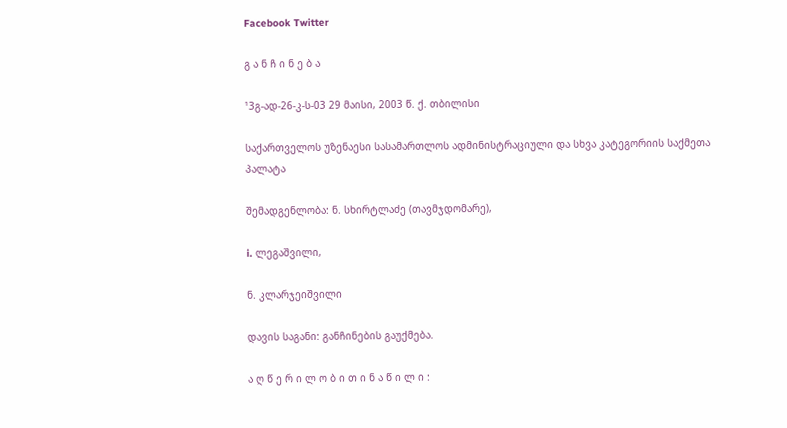Facebook Twitter

გ ა ნ ჩ ი ნ ე ბ ა

¹3გ-ად-26-კ-ს-03 29 მაისი, 2003 წ. ქ. თბილისი

საქართველოს უზენაესი სასამართლოს ადმინისტრაციული და სხვა კატეგორიის საქმეთა პალატა

შემადგენლობა: ნ. სხირტლაძე (თავმჯდომარე),

i. ლეგაშვილი,

ნ. კლარჯეიშვილი

დავის საგანი: განჩინების გაუქმება.

ა ღ წ ე რ ი ლ ო ბ ი თ ი ნ ა წ ი ლ ი :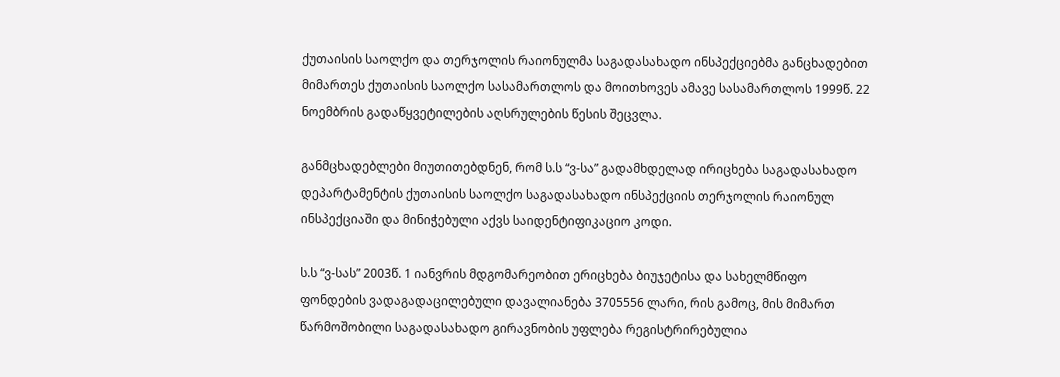ქუთაისის საოლქო და თერჯოლის რაიონულმა საგადასახადო ინსპექციებმა განცხადებით მიმართეს ქუთაისის საოლქო სასამართლოს და მოითხოვეს ამავე სასამართლოს 1999წ. 22 ნოემბრის გადაწყვეტილების აღსრულების წესის შეცვლა.

განმცხადებლები მიუთითებდნენ, რომ ს.ს “ვ-სა” გადამხდელად ირიცხება საგადასახადო დეპარტამენტის ქუთაისის საოლქო საგადასახადო ინსპექციის თერჯოლის რაიონულ ინსპექციაში და მინიჭებული აქვს საიდენტიფიკაციო კოდი.

ს.ს “ვ-სას” 2003წ. 1 იანვრის მდგომარეობით ერიცხება ბიუჯეტისა და სახელმწიფო ფონდების ვადაგადაცილებული დავალიანება 3705556 ლარი, რის გამოც, მის მიმართ წარმოშობილი საგადასახადო გირავნობის უფლება რეგისტრირებულია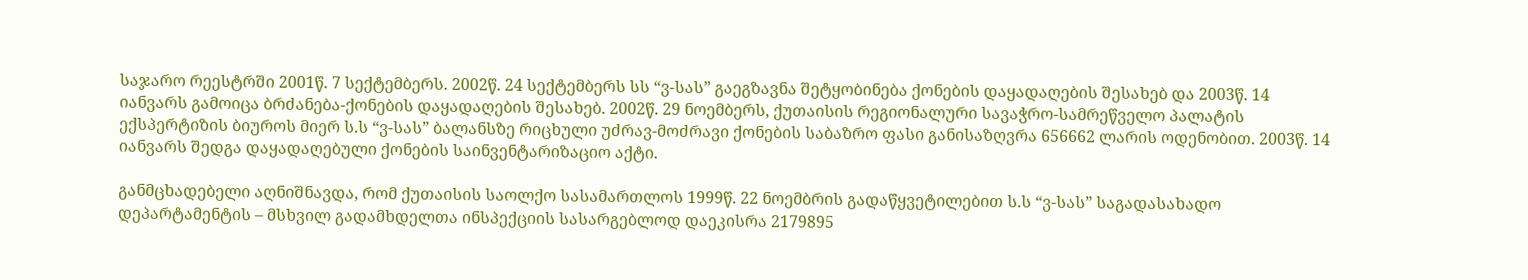საჯარო რეესტრში 2001წ. 7 სექტემბერს. 2002წ. 24 სექტემბერს სს “ვ-სას” გაეგზავნა შეტყობინება ქონების დაყადაღების შესახებ და 2003წ. 14 იანვარს გამოიცა ბრძანება-ქონების დაყადაღების შესახებ. 2002წ. 29 ნოემბერს, ქუთაისის რეგიონალური სავაჭრო-სამრეწველო პალატის ექსპერტიზის ბიუროს მიერ ს.ს “ვ-სას” ბალანსზე რიცხული უძრავ-მოძრავი ქონების საბაზრო ფასი განისაზღვრა 656662 ლარის ოდენობით. 2003წ. 14 იანვარს შედგა დაყადაღებული ქონების საინვენტარიზაციო აქტი.

განმცხადებელი აღნიშნავდა, რომ ქუთაისის საოლქო სასამართლოს 1999წ. 22 ნოემბრის გადაწყვეტილებით ს.ს “ვ-სას” საგადასახადო დეპარტამენტის – მსხვილ გადამხდელთა ინსპექციის სასარგებლოდ დაეკისრა 2179895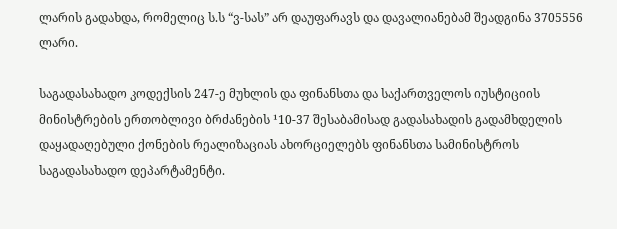ლარის გადახდა, რომელიც ს.ს “ვ-სას” არ დაუფარავს და დავალიანებამ შეადგინა 3705556 ლარი.

საგადასახადო კოდექსის 247-ე მუხლის და ფინანსთა და საქართველოს იუსტიციის მინისტრების ერთობლივი ბრძანების ¹10-37 შესაბამისად გადასახადის გადამხდელის დაყადაღებული ქონების რეალიზაციას ახორციელებს ფინანსთა სამინისტროს საგადასახადო დეპარტამენტი.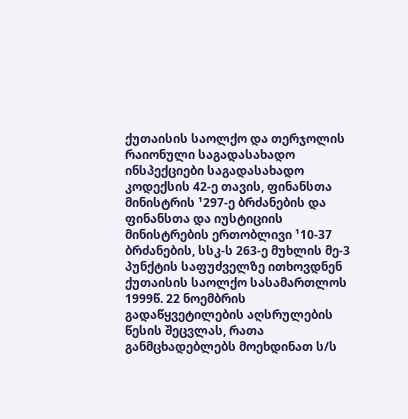ქუთაისის საოლქო და თერჯოლის რაიონული საგადასახადო ინსპექციები საგადასახადო კოდექსის 42-ე თავის, ფინანსთა მინისტრის ¹297-ე ბრძანების და ფინანსთა და იუსტიციის მინისტრების ერთობლივი ¹10-37 ბრძანების, სსკ-ს 263-ე მუხლის მე-3 პუნქტის საფუძველზე ითხოვდნენ ქუთაისის საოლქო სასამართლოს 1999წ. 22 ნოემბრის გადაწყვეტილების აღსრულების წესის შეცვლას, რათა განმცხადებლებს მოეხდინათ ს/ს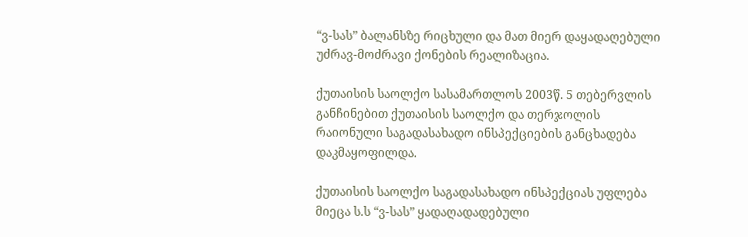“ვ-სას” ბალანსზე რიცხული და მათ მიერ დაყადაღებული უძრავ-მოძრავი ქონების რეალიზაცია.

ქუთაისის საოლქო სასამართლოს 2003წ. 5 თებერვლის განჩინებით ქუთაისის საოლქო და თერჯოლის რაიონული საგადასახადო ინსპექციების განცხადება დაკმაყოფილდა.

ქუთაისის საოლქო საგადასახადო ინსპექციას უფლება მიეცა ს.ს “ვ-სას” ყადაღადადებული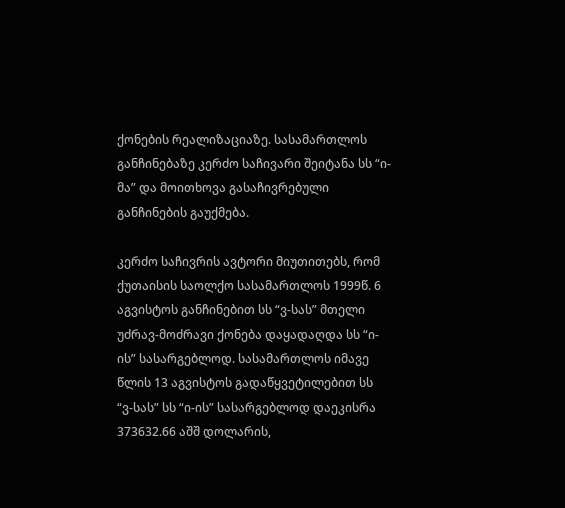ქონების რეალიზაციაზე. სასამართლოს განჩინებაზე კერძო საჩივარი შეიტანა სს “ი-მა” და მოითხოვა გასაჩივრებული განჩინების გაუქმება.

კერძო საჩივრის ავტორი მიუთითებს, რომ ქუთაისის საოლქო სასამართლოს 1999წ. 6 აგვისტოს განჩინებით სს “ვ-სას” მთელი უძრავ-მოძრავი ქონება დაყადაღდა სს “ი-ის” სასარგებლოდ. სასამართლოს იმავე წლის 13 აგვისტოს გადაწყვეტილებით სს “ვ-სას” სს “ი-ის” სასარგებლოდ დაეკისრა 373632.66 აშშ დოლარის,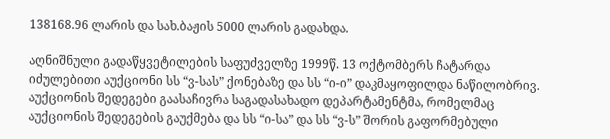138168.96 ლარის და სახ.ბაჟის 5000 ლარის გადახდა.

აღნიშნული გადაწყვეტილების საფუძველზე 1999წ. 13 ოქტომბერს ჩატარდა იძულებითი აუქციონი სს “ვ-სას” ქონებაზე და სს “ი-ი” დაკმაყოფილდა ნაწილობრივ. აუქციონის შედეგები გაასაჩივრა საგადასახადო დეპარტამენტმა, რომელმაც აუქციონის შედეგების გაუქმება და სს “ი-სა” და სს “ვ-ს” შორის გაფორმებული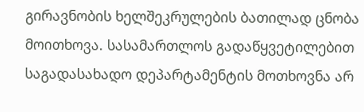გირავნობის ხელშეკრულების ბათილად ცნობა მოითხოვა. სასამართლოს გადაწყვეტილებით საგადასახადო დეპარტამენტის მოთხოვნა არ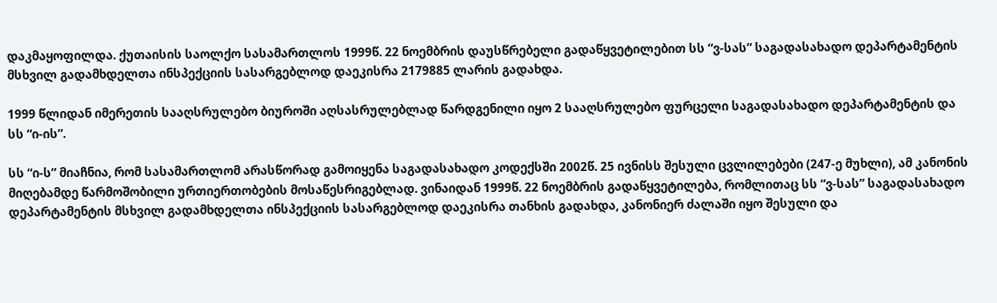დაკმაყოფილდა. ქუთაისის საოლქო სასამართლოს 1999წ. 22 ნოემბრის დაუსწრებელი გადაწყვეტილებით სს “ვ-სას” საგადასახადო დეპარტამენტის მსხვილ გადამხდელთა ინსპექციის სასარგებლოდ დაეკისრა 2179885 ლარის გადახდა.

1999 წლიდან იმერეთის სააღსრულებო ბიუროში აღსასრულებლად წარდგენილი იყო 2 სააღსრულებო ფურცელი საგადასახადო დეპარტამენტის და სს “ი-ის”.

სს “ი-ს” მიაჩნია, რომ სასამართლომ არასწორად გამოიყენა საგადასახადო კოდექსში 2002წ. 25 ივნისს შესული ცვლილებები (247-ე მუხლი), ამ კანონის მიღებამდე წარმოშობილი ურთიერთობების მოსაწესრიგებლად. ვინაიდან 1999წ. 22 ნოემბრის გადაწყვეტილება, რომლითაც სს “ვ-სას” საგადასახადო დეპარტამენტის მსხვილ გადამხდელთა ინსპექციის სასარგებლოდ დაეკისრა თანხის გადახდა, კანონიერ ძალაში იყო შესული და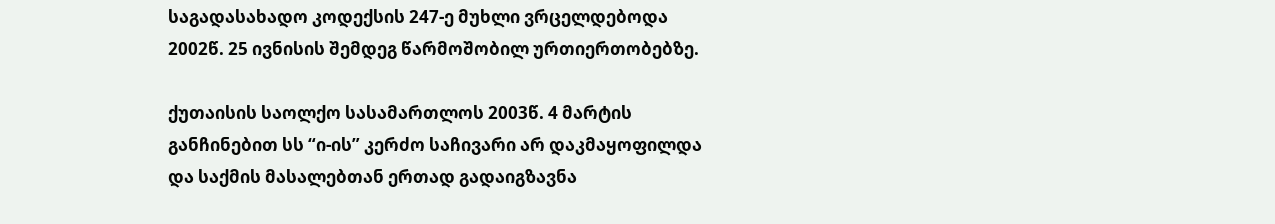საგადასახადო კოდექსის 247-ე მუხლი ვრცელდებოდა 2002წ. 25 ივნისის შემდეგ წარმოშობილ ურთიერთობებზე.

ქუთაისის საოლქო სასამართლოს 2003წ. 4 მარტის განჩინებით სს “ი-ის” კერძო საჩივარი არ დაკმაყოფილდა და საქმის მასალებთან ერთად გადაიგზავნა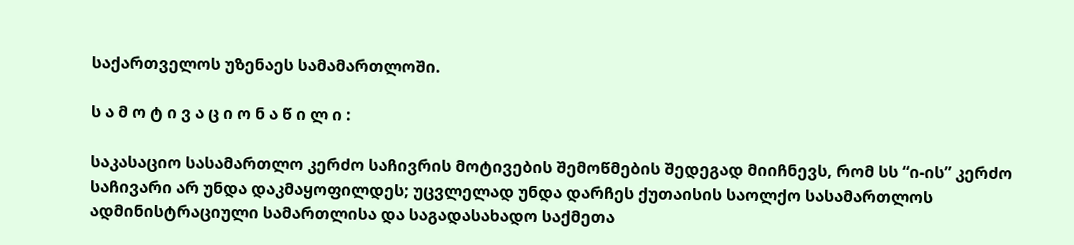საქართველოს უზენაეს სამამართლოში.

ს ა მ ო ტ ი ვ ა ც ი ო ნ ა წ ი ლ ი :

საკასაციო სასამართლო კერძო საჩივრის მოტივების შემოწმების შედეგად მიიჩნევს, რომ სს “ი-ის” კერძო საჩივარი არ უნდა დაკმაყოფილდეს; უცვლელად უნდა დარჩეს ქუთაისის საოლქო სასამართლოს ადმინისტრაციული სამართლისა და საგადასახადო საქმეთა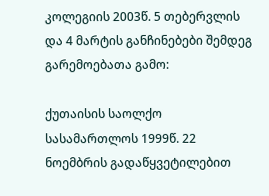კოლეგიის 2003წ. 5 თებერვლის და 4 მარტის განჩინებები შემდეგ გარემოებათა გამო:

ქუთაისის საოლქო სასამართლოს 1999წ. 22 ნოემბრის გადაწყვეტილებით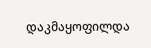დაკმაყოფილდა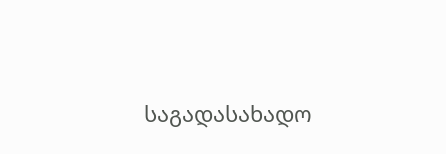საგადასახადო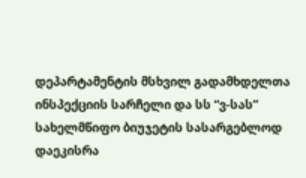დეპარტამენტის მსხვილ გადამხდელთა ინსპექციის სარჩელი და სს “ვ-სას” სახელმწიფო ბიუჯეტის სასარგებლოდ დაეკისრა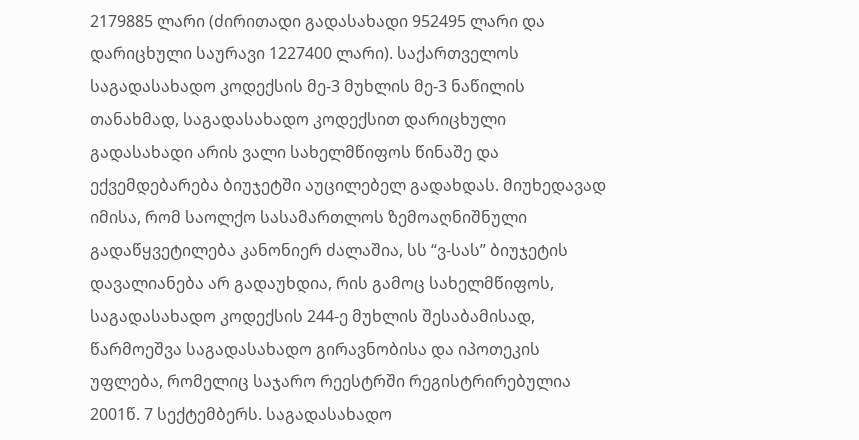2179885 ლარი (ძირითადი გადასახადი 952495 ლარი და დარიცხული საურავი 1227400 ლარი). საქართველოს საგადასახადო კოდექსის მე-3 მუხლის მე-3 ნაწილის თანახმად, საგადასახადო კოდექსით დარიცხული გადასახადი არის ვალი სახელმწიფოს წინაშე და ექვემდებარება ბიუჯეტში აუცილებელ გადახდას. მიუხედავად იმისა, რომ საოლქო სასამართლოს ზემოაღნიშნული გადაწყვეტილება კანონიერ ძალაშია, სს “ვ-სას” ბიუჯეტის დავალიანება არ გადაუხდია, რის გამოც სახელმწიფოს, საგადასახადო კოდექსის 244-ე მუხლის შესაბამისად, წარმოეშვა საგადასახადო გირავნობისა და იპოთეკის უფლება, რომელიც საჯარო რეესტრში რეგისტრირებულია 2001წ. 7 სექტემბერს. საგადასახადო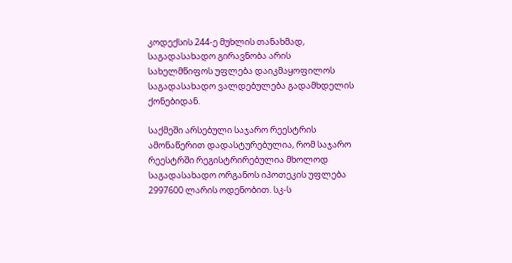კოდექსის 244-ე მუხლის თანახმად, საგადასახადო გირავნობა არის სახელმწიფოს უფლება დაიკმაყოფილოს საგადასახადო ვალდებულება გადამხდელის ქონებიდან.

საქმეში არსებული საჯარო რეესტრის ამონაწერით დადასტურებულია, რომ საჯარო რეესტრში რეგისტრირებულია მხოლოდ საგადასახადო ორგანოს იპოთეკის უფლება 2997600 ლარის ოდენობით. სკ-ს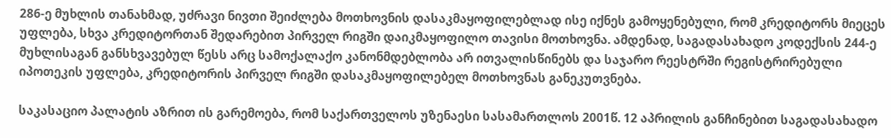286-ე მუხლის თანახმად, უძრავი ნივთი შეიძლება მოთხოვნის დასაკმაყოფილებლად ისე იქნეს გამოყენებული, რომ კრედიტორს მიეცეს უფლება, სხვა კრედიტორთან შედარებით პირველ რიგში დაიკმაყოფილო თავისი მოთხოვნა. ამდენად, საგადასახადო კოდექსის 244-ე მუხლისაგან განსხვავებულ წესს არც სამოქალაქო კანონმდებლობა არ ითვალისწინებს და საჯარო რეესტრში რეგისტრირებული იპოთეკის უფლება, კრედიტორის პირველ რიგში დასაკმაყოფილებელ მოთხოვნას განეკუთვნება.

საკასაციო პალატის აზრით ის გარემოება, რომ საქართველოს უზენაესი სასამართლოს 2001წ. 12 აპრილის განჩინებით საგადასახადო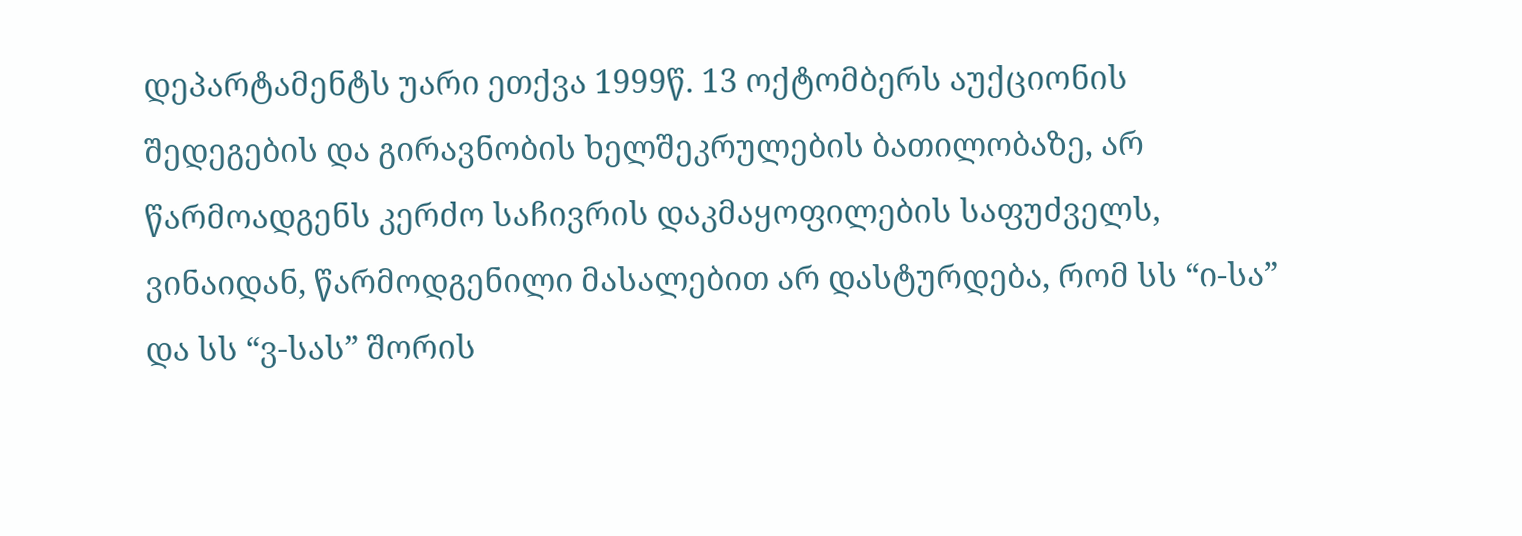დეპარტამენტს უარი ეთქვა 1999წ. 13 ოქტომბერს აუქციონის შედეგების და გირავნობის ხელშეკრულების ბათილობაზე, არ წარმოადგენს კერძო საჩივრის დაკმაყოფილების საფუძველს, ვინაიდან, წარმოდგენილი მასალებით არ დასტურდება, რომ სს “ი-სა” და სს “ვ-სას” შორის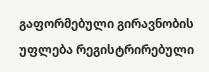გაფორმებული გირავნობის უფლება რეგისტრირებული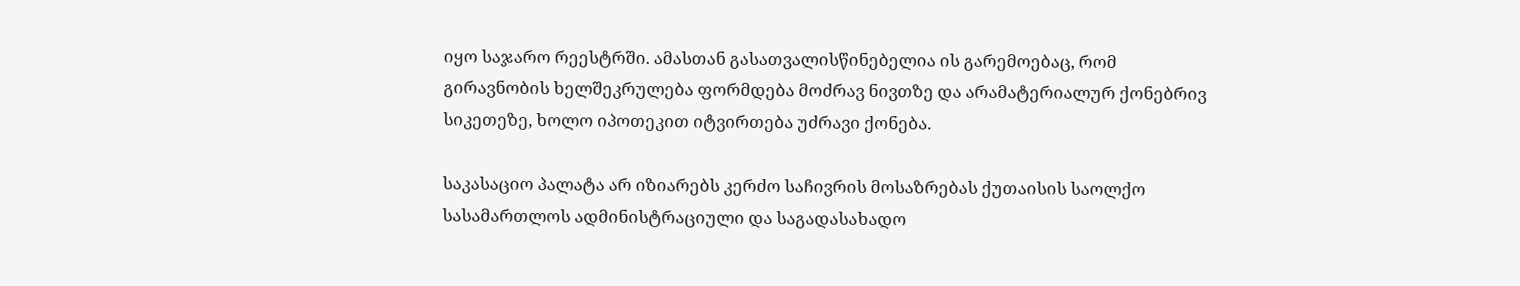იყო საჯარო რეესტრში. ამასთან გასათვალისწინებელია ის გარემოებაც, რომ გირავნობის ხელშეკრულება ფორმდება მოძრავ ნივთზე და არამატერიალურ ქონებრივ სიკეთეზე, ხოლო იპოთეკით იტვირთება უძრავი ქონება.

საკასაციო პალატა არ იზიარებს კერძო საჩივრის მოსაზრებას ქუთაისის საოლქო სასამართლოს ადმინისტრაციული და საგადასახადო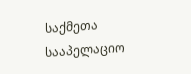საქმეთა სააპელაციო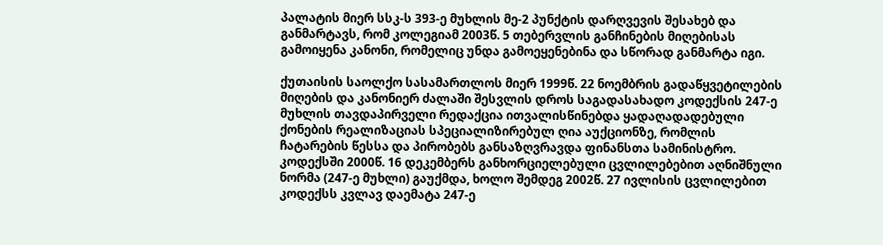პალატის მიერ სსკ-ს 393-ე მუხლის მე-2 პუნქტის დარღვევის შესახებ და განმარტავს, რომ კოლეგიამ 2003წ. 5 თებერვლის განჩინების მიღებისას გამოიყენა კანონი, რომელიც უნდა გამოეყენებინა და სწორად განმარტა იგი.

ქუთაისის საოლქო სასამართლოს მიერ 1999წ. 22 ნოემბრის გადაწყვეტილების მიღების და კანონიერ ძალაში შესვლის დროს საგადასახადო კოდექსის 247-ე მუხლის თავდაპირველი რედაქცია ითვალისწინებდა ყადაღადადებული ქონების რეალიზაციას სპეციალიზირებულ ღია აუქციონზე, რომლის ჩატარების წესსა და პირობებს განსაზღვრავდა ფინანსთა სამინისტრო. კოდექსში 2000წ. 16 დეკემბერს განხორციელებული ცვლილებებით აღნიშნული ნორმა (247-ე მუხლი) გაუქმდა, ხოლო შემდეგ 2002წ. 27 ივლისის ცვლილებით კოდექსს კვლავ დაემატა 247-ე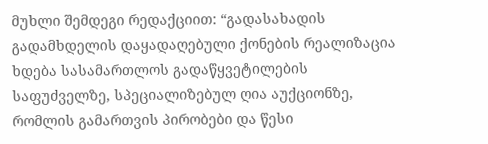მუხლი შემდეგი რედაქციით: “გადასახადის გადამხდელის დაყადაღებული ქონების რეალიზაცია ხდება სასამართლოს გადაწყვეტილების საფუძველზე, სპეციალიზებულ ღია აუქციონზე, რომლის გამართვის პირობები და წესი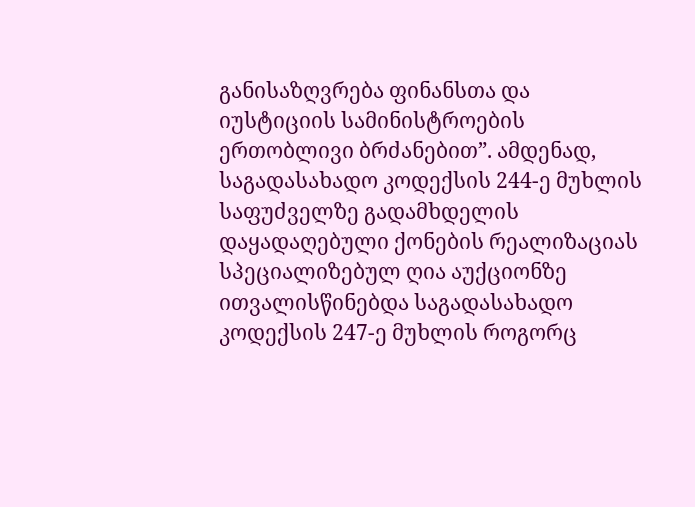განისაზღვრება ფინანსთა და იუსტიციის სამინისტროების ერთობლივი ბრძანებით”. ამდენად, საგადასახადო კოდექსის 244-ე მუხლის საფუძველზე გადამხდელის დაყადაღებული ქონების რეალიზაციას სპეციალიზებულ ღია აუქციონზე ითვალისწინებდა საგადასახადო კოდექსის 247-ე მუხლის როგორც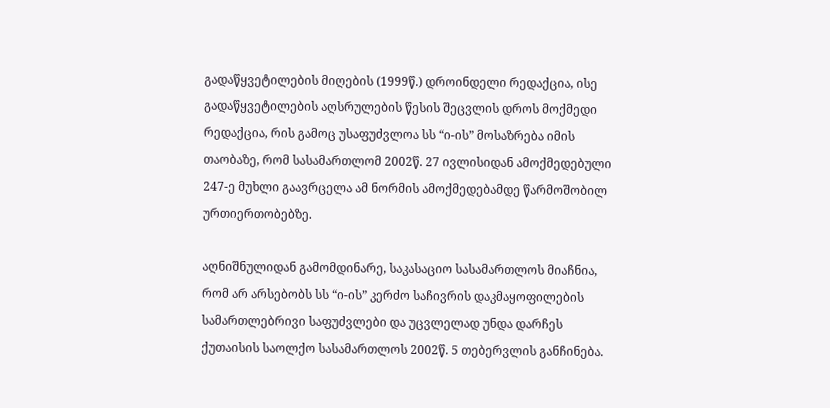გადაწყვეტილების მიღების (1999წ.) დროინდელი რედაქცია, ისე გადაწყვეტილების აღსრულების წესის შეცვლის დროს მოქმედი რედაქცია, რის გამოც უსაფუძვლოა სს “ი-ის” მოსაზრება იმის თაობაზე, რომ სასამართლომ 2002წ. 27 ივლისიდან ამოქმედებული 247-ე მუხლი გაავრცელა ამ ნორმის ამოქმედებამდე წარმოშობილ ურთიერთობებზე.

აღნიშნულიდან გამომდინარე, საკასაციო სასამართლოს მიაჩნია, რომ არ არსებობს სს “ი-ის” კერძო საჩივრის დაკმაყოფილების სამართლებრივი საფუძვლები და უცვლელად უნდა დარჩეს ქუთაისის საოლქო სასამართლოს 2002წ. 5 თებერვლის განჩინება.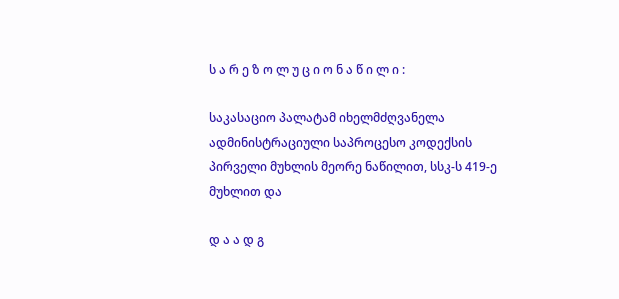ს ა რ ე ზ ო ლ უ ც ი ო ნ ა წ ი ლ ი :

საკასაციო პალატამ იხელმძღვანელა ადმინისტრაციული საპროცესო კოდექსის პირველი მუხლის მეორე ნაწილით, სსკ-ს 419-ე მუხლით და

დ ა ა დ გ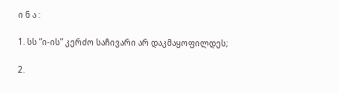ი ნ ა :

1. სს “ი-ის” კერძო საჩივარი არ დაკმაყოფილდეს;

2.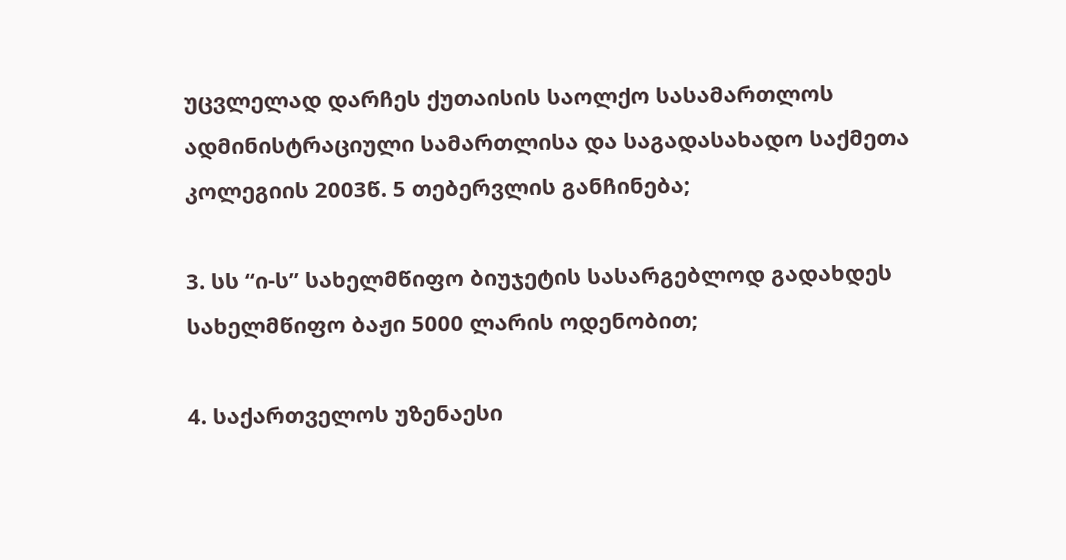უცვლელად დარჩეს ქუთაისის საოლქო სასამართლოს ადმინისტრაციული სამართლისა და საგადასახადო საქმეთა კოლეგიის 2003წ. 5 თებერვლის განჩინება;

3. სს “ი-ს” სახელმწიფო ბიუჯეტის სასარგებლოდ გადახდეს სახელმწიფო ბაჟი 5000 ლარის ოდენობით;

4. საქართველოს უზენაესი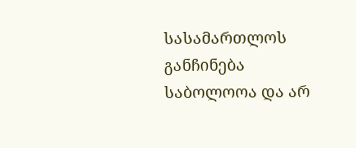სასამართლოს განჩინება საბოლოოა და არ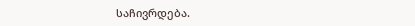საჩივრდება.